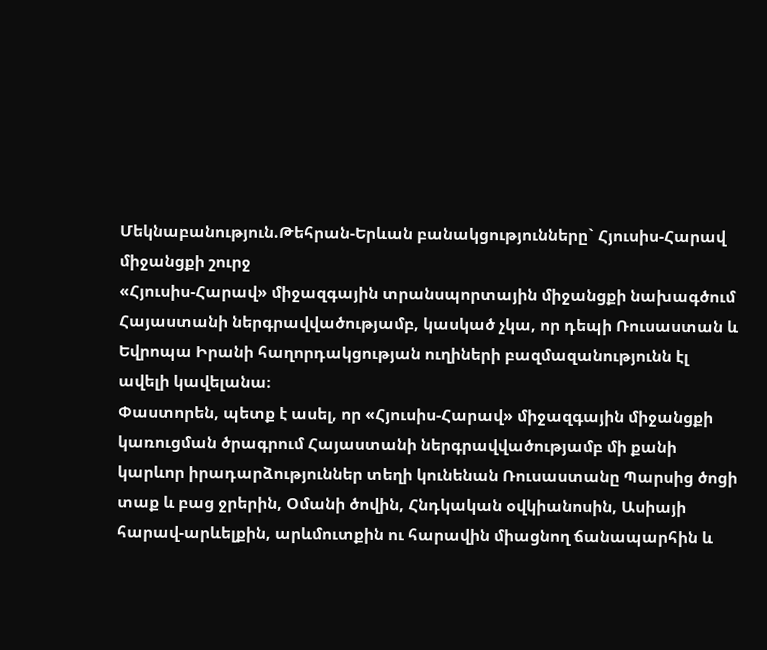Մեկնաբանություն.Թեհրան-Երևան բանակցությունները` Հյուսիս-Հարավ միջանցքի շուրջ
«Հյուսիս-Հարավ» միջազգային տրանսպորտային միջանցքի նախագծում Հայաստանի ներգրավվածությամբ, կասկած չկա, որ դեպի Ռուսաստան և Եվրոպա Իրանի հաղորդակցության ուղիների բազմազանությունն էլ ավելի կավելանա։
Փաստորեն, պետք է ասել, որ «Հյուսիս-Հարավ» միջազգային միջանցքի կառուցման ծրագրում Հայաստանի ներգրավվածությամբ մի քանի կարևոր իրադարձություններ տեղի կունենան Ռուսաստանը Պարսից ծոցի տաք և բաց ջրերին, Օմանի ծովին, Հնդկական օվկիանոսին, Ասիայի հարավ-արևելքին, արևմուտքին ու հարավին միացնող ճանապարհին և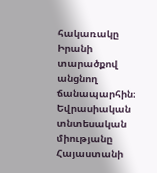հակառակը Իրանի տարածքով անցնող ճանապարհին։
Եվրասիական տնտեսական միությանը Հայաստանի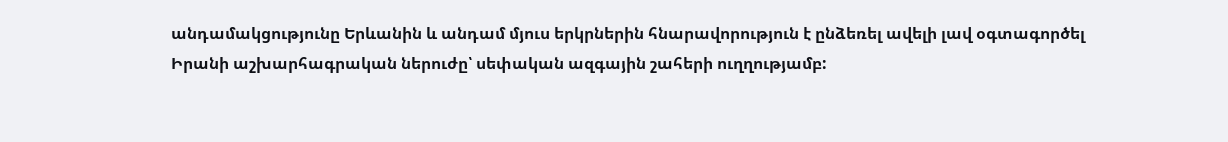անդամակցությունը Երևանին և անդամ մյուս երկրներին հնարավորություն է ընձեռել ավելի լավ օգտագործել Իրանի աշխարհագրական ներուժը՝ սեփական ազգային շահերի ուղղությամբ: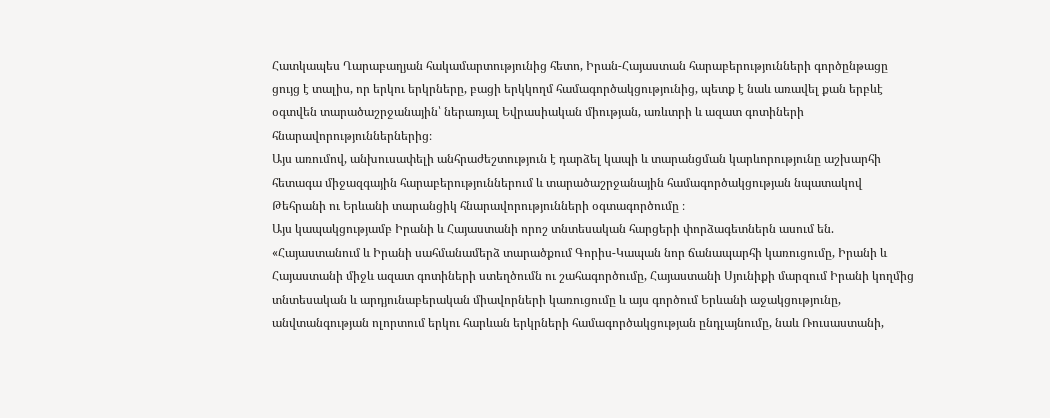Հատկապես Ղարաբաղյան հակամարտությունից հետո, Իրան-Հայաստան հարաբերությունների գործընթացը ցույց է տալիս, որ երկու երկրները, բացի երկկողմ համագործակցությունից, պետք է նաև առավել քան երբևէ օգտվեն տարածաշրջանային՝ ներառյալ Եվրասիական միության, առևտրի և ազատ գոտիների հնարավորություններներից։
Այս առումով, անխուսափելի անհրաժեշտություն է դարձել կապի և տարանցման կարևորությունը աշխարհի հետագա միջազգային հարաբերություններում և տարածաշրջանային համագործակցության նպատակով Թեհրանի ու Երևանի տարանցիկ հնարավորությունների օգտագործումը ։
Այս կապակցությամբ Իրանի և Հայաստանի որոշ տնտեսական հարցերի փորձագետներն ասում են. «Հայաստանում և Իրանի սահմանամերձ տարածքում Գորիս-Կապան նոր ճանապարհի կառուցումը, Իրանի և Հայաստանի միջև ազատ գոտիների ստեղծումն ու շահագործումը, Հայաստանի Սյունիքի մարզում Իրանի կողմից տնտեսական և արդյունաբերական միավորների կառուցումը և այս գործում Երևանի աջակցությունը, անվտանգության ոլորտում երկու հարևան երկրների համագործակցության ընդլայնումը, նաև Ռուսաստանի,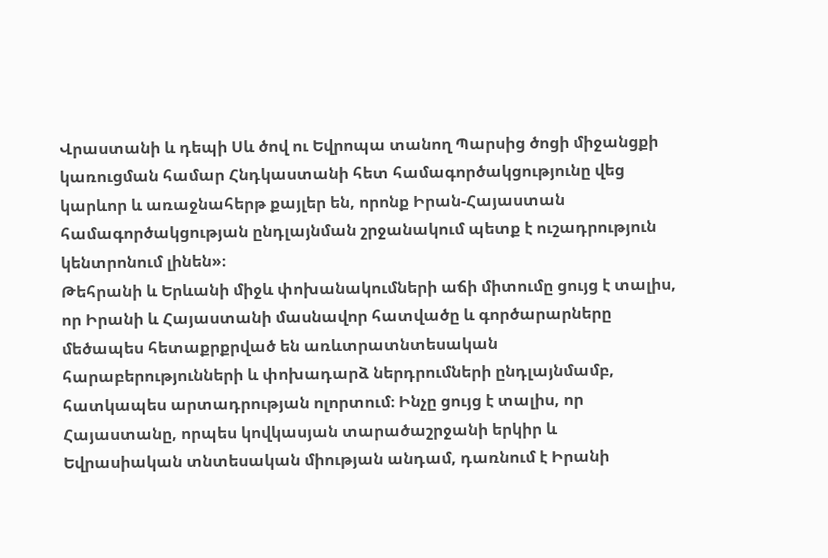Վրաստանի և դեպի Սև ծով ու Եվրոպա տանող Պարսից ծոցի միջանցքի կառուցման համար Հնդկաստանի հետ համագործակցությունը վեց կարևոր և առաջնահերթ քայլեր են, որոնք Իրան-Հայաստան համագործակցության ընդլայնման շրջանակում պետք է ուշադրություն կենտրոնում լինեն»։
Թեհրանի և Երևանի միջև փոխանակումների աճի միտումը ցույց է տալիս, որ Իրանի և Հայաստանի մասնավոր հատվածը և գործարարները մեծապես հետաքրքրված են առևտրատնտեսական հարաբերությունների և փոխադարձ ներդրումների ընդլայնմամբ, հատկապես արտադրության ոլորտում։ Ինչը ցույց է տալիս, որ Հայաստանը, որպես կովկասյան տարածաշրջանի երկիր և Եվրասիական տնտեսական միության անդամ, դառնում է Իրանի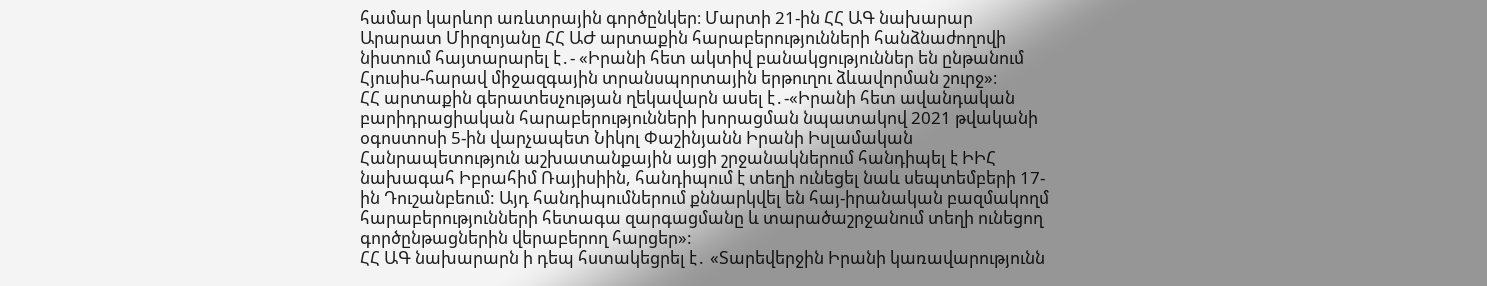համար կարևոր առևտրային գործընկեր։ Մարտի 21-ին ՀՀ ԱԳ նախարար Արարատ Միրզոյանը ՀՀ ԱԺ արտաքին հարաբերությունների հանձնաժողովի նիստում հայտարարել է․- «Իրանի հետ ակտիվ բանակցություններ են ընթանում Հյուսիս-հարավ միջազգային տրանսպորտային երթուղու ձևավորման շուրջ»։
ՀՀ արտաքին գերատեսչության ղեկավարն ասել է․-«Իրանի հետ ավանդական բարիդրացիական հարաբերությունների խորացման նպատակով 2021 թվականի օգոստոսի 5-ին վարչապետ Նիկոլ Փաշինյանն Իրանի Իսլամական Հանրապետություն աշխատանքային այցի շրջանակներում հանդիպել է ԻԻՀ նախագահ Իբրահիմ Ռայիսիին, հանդիպում է տեղի ունեցել նաև սեպտեմբերի 17-ին Դուշանբեում: Այդ հանդիպումներում քննարկվել են հայ-իրանական բազմակողմ հարաբերությունների հետագա զարգացմանը և տարածաշրջանում տեղի ունեցող գործընթացներին վերաբերող հարցեր»:
ՀՀ ԱԳ նախարարն ի դեպ հստակեցրել է․ «Տարեվերջին Իրանի կառավարությունն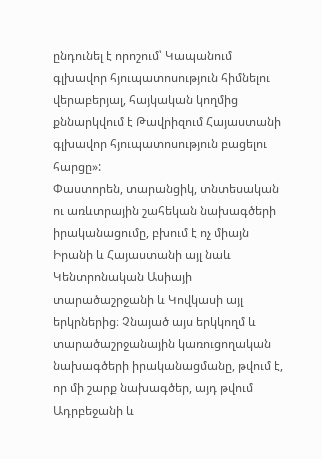ընդունել է որոշում՝ Կապանում գլխավոր հյուպատոսություն հիմնելու վերաբերյալ, հայկական կողմից քննարկվում է Թավրիզում Հայաստանի գլխավոր հյուպատոսություն բացելու հարցը»:
Փաստորեն, տարանցիկ, տնտեսական ու առևտրային շահեկան նախագծերի իրականացումը, բխում է ոչ միայն Իրանի և Հայաստանի այլ նաև Կենտրոնական Ասիայի տարածաշրջանի և Կովկասի այլ երկրներից։ Չնայած այս երկկողմ և տարածաշրջանային կառուցողական նախագծերի իրականացմանը, թվում է, որ մի շարք նախագծեր, այդ թվում Ադրբեջանի և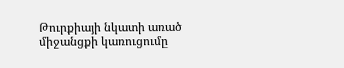Թուրքիայի նկատի առած միջանցքի կառուցումը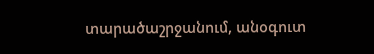տարածաշրջանում, անօգուտ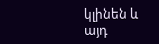կլինեն և այդ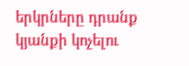երկրները դրանք կյանքի կոչելու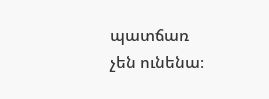պատճառ չեն ունենա։